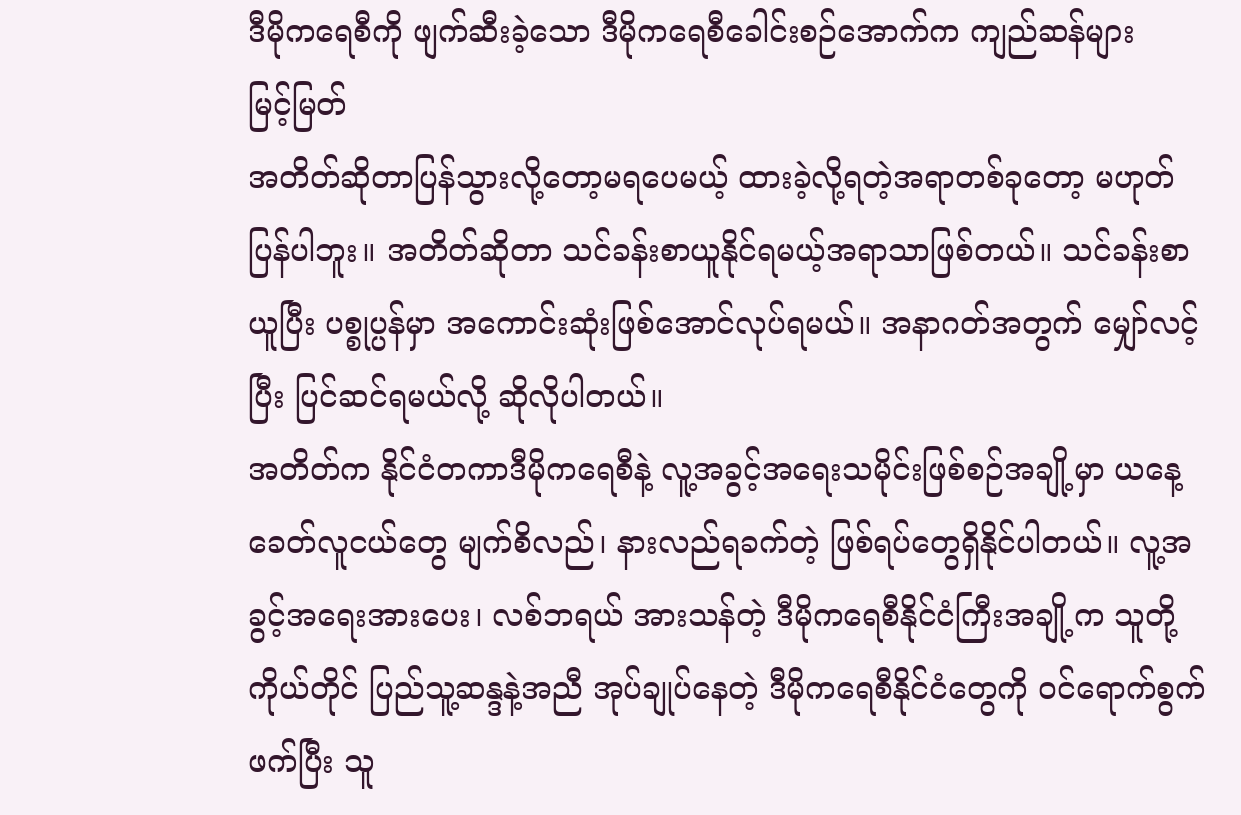ဒီမိုကရေစီကို ဖျက်ဆီးခဲ့သော ဒီမိုကရေစီခေါင်းစဉ်အောက်က ကျည်ဆန်များ
မြင့်မြတ်
အတိတ်ဆိုတာပြန်သွားလို့တော့မရပေမယ့် ထားခဲ့လို့ရတဲ့အရာတစ်ခုတော့ မဟုတ်ပြန်ပါဘူး။ အတိတ်ဆိုတာ သင်ခန်းစာယူနိုင်ရမယ့်အရာသာဖြစ်တယ်။ သင်ခန်းစာယူပြီး ပစ္စုပ္ပန်မှာ အကောင်းဆုံးဖြစ်အောင်လုပ်ရမယ်။ အနာဂတ်အတွက် မျှော်လင့်ပြီး ပြင်ဆင်ရမယ်လို့ ဆိုလိုပါတယ်။
အတိတ်က နိုင်ငံတကာဒီမိုကရေစီနဲ့ လူ့အခွင့်အရေးသမိုင်းဖြစ်စဉ်အချို့မှာ ယနေ့ခေတ်လူငယ်တွေ မျက်စိလည်၊ နားလည်ရခက်တဲ့ ဖြစ်ရပ်တွေရှိနိုင်ပါတယ်။ လူ့အခွင့်အရေးအားပေး၊ လစ်ဘရယ် အားသန်တဲ့ ဒီမိုကရေစီနိုင်ငံကြီးအချို့က သူတို့ ကိုယ်တိုင် ပြည်သူ့ဆန္ဒနဲ့အညီ အုပ်ချုပ်နေတဲ့ ဒီမိုကရေစီနိုင်ငံတွေကို ဝင်ရောက်စွက်ဖက်ပြီး သူ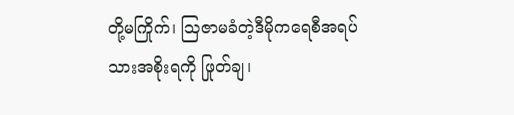တို့မကြိုက်၊ ဩဇာမခံတဲ့ဒီမိုကရေစီအရပ်သားအစိုးရကို ဖြုတ်ချ၊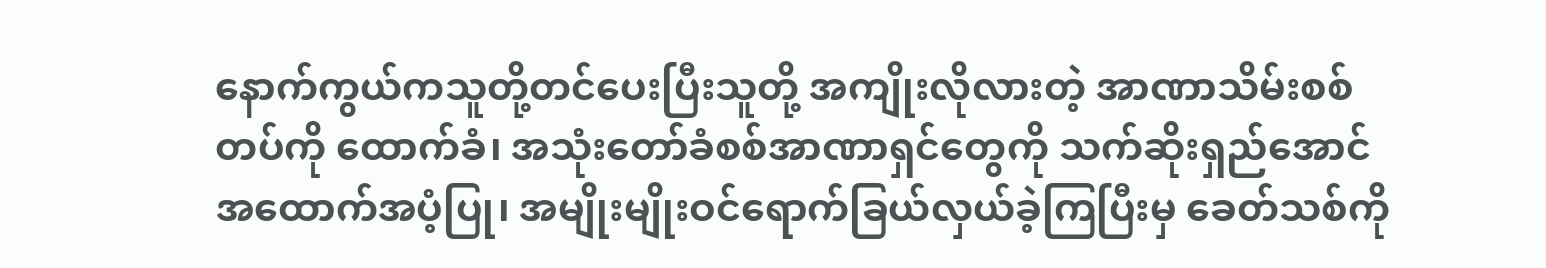နောက်ကွယ်ကသူတို့တင်ပေးပြီးသူတို့ အကျိုးလိုလားတဲ့ အာဏာသိမ်းစစ်တပ်ကို ထောက်ခံ၊ အသုံးတော်ခံစစ်အာဏာရှင်တွေကို သက်ဆိုးရှည်အောင် အထောက်အပံ့ပြု၊ အမျိုးမျိုးဝင်ရောက်ခြယ်လှယ်ခဲ့ကြပြီးမှ ခေတ်သစ်ကို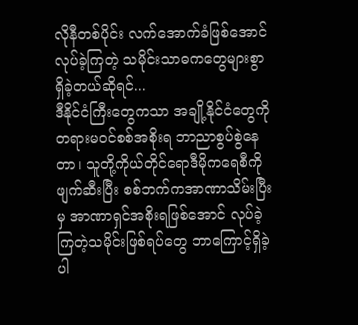လိုနီတစ်ပိုင်း လက်အောက်ခံဖြစ်အောင် လုပ်ခဲ့ကြတဲ့ သမိုင်းသာဓကတွေများစွာရှိခဲ့တယ်ဆိုရင်...
ဒီနိုင်ငံကြီးတွေကသာ အချို့နိုင်ငံတွေကို တရားမဝင်စစ်အစိုးရ ဘာညာစွပ်စွဲနေတာ၊ သူတို့ကိုယ်တိုင်ရောဒီမိုကရေစီကိုဖျက်ဆီးပြီး စစ်ဘက်ကအာဏာသိမ်းပြီးမှ အာဏာရှင်အစိုးရဖြစ်အောင် လုပ်ခဲ့ကြတဲ့သမိုင်းဖြစ်ရပ်တွေ ဘာကြောင့်ရှိခဲ့ပါ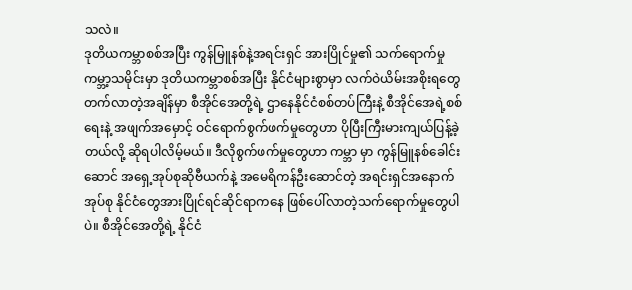သလဲ။
ဒုတိယကမ္ဘာစစ်အပြီး ကွန်မြူနစ်နဲ့အရင်းရှင် အားပြိုင်မှု၏ သက်ရောက်မှု
ကမ္ဘာ့သမိုင်းမှာ ဒုတိယကမ္ဘာစစ်အပြီး နိုင်ငံများစွာမှာ လက်ဝဲယိမ်းအစိုးရတွေတက်လာတဲ့အချိန်မှာ စီအိုင်အေတို့ရဲ့ ဌာနေနိုင်ငံစစ်တပ်ကြီးနဲ့ စီအိုင်အေရဲ့စစ်ရေးနဲ့ အဖျက်အမှောင့် ဝင်ရောက်စွက်ဖက်မှုတွေဟာ ပိုပြီးကြီးမားကျယ်ပြန့်ခဲ့တယ်လို့ ဆိုရပါလိမ့်မယ်။ ဒီလိုစွက်ဖက်မှုတွေဟာ ကမ္ဘာ မှာ ကွန်မြူနစ်ခေါင်းဆောင် အရှေ့အုပ်စုဆိုဗီယက်နဲ့ အမေရိကန်ဦးဆောင်တဲ့ အရင်းရှင်အနောက်အုပ်စု နိုင်ငံတွေအားပြိုင်ရင်ဆိုင်ရာကနေ ဖြစ်ပေါ်လာတဲ့သက်ရောက်မှုတွေပါပဲ။ စီအိုင်အေတို့ရဲ့ နိုင်ငံ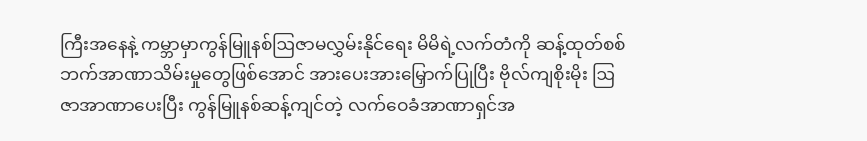ကြီးအနေနဲ့ ကမ္ဘာမှာကွန်မြူနစ်ဩဇာမလွှမ်းနိုင်ရေး မိမိရဲ့လက်တံကို ဆန့်ထုတ်စစ်ဘက်အာဏာသိမ်းမှုတွေဖြစ်အောင် အားပေးအားမြှောက်ပြုပြီး ဗိုလ်ကျစိုးမိုး ဩဇာအာဏာပေးပြီး ကွန်မြူနစ်ဆန့်ကျင်တဲ့ လက်ဝေခံအာဏာရှင်အ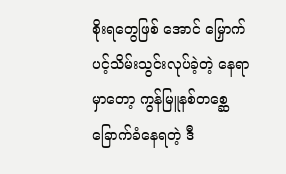စိုးရတွေဖြစ် အောင် မြှောက်ပင့်သိမ်းသွင်းလုပ်ခဲ့တဲ့ နေရာမှာတော့ ကွန်မြူနစ်တစ္ဆေခြောက်ခံနေရတဲ့ ဒီ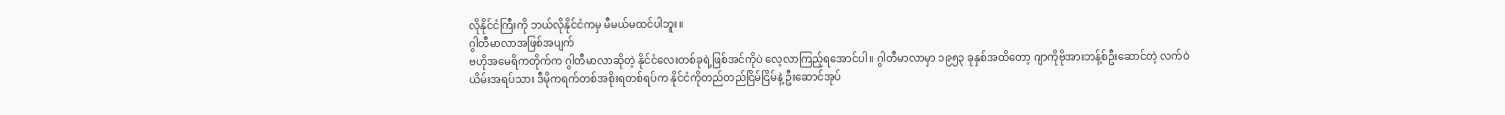လိုနိုင်ငံကြီးကို ဘယ်လိုနိုင်ငံကမှ မီမယ်မထင်ပါဘူး။
ဂွါတီမာလာအဖြစ်အပျက်
ဗဟိုအမေရိကတိုက်က ဂွါတီမာလာဆိုတဲ့ နိုင်ငံလေးတစ်ခုရဲ့ဖြစ်အင်ကိုပဲ လေ့လာကြည့်ရအောင်ပါ။ ဂွါတီမာလာမှာ ၁၉၅၃ ခုနှစ်အထိတော့ ဂျာကိုဗိုအားဘန့်စ်ဦးဆောင်တဲ့ လက်ဝဲယိမ်းအရပ်သား ဒီမိုကရက်တစ်အစိုးရတစ်ရပ်က နိုင်ငံကိုတည်တည်ငြိမ်ငြိမ်နဲ့ ဦးဆောင်အုပ်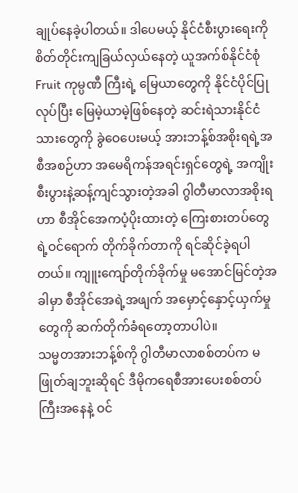ချုပ်နေခဲ့ပါတယ်။ ဒါပေမယ့် နိုင်ငံစီးပွားရေးကို စိတ်တိုင်းကျခြယ်လှယ်နေတဲ့ ယူအက်စ်နိုင်ငံစုံ Fruit ကုမ္ပဏီ ကြီးရဲ့ မြေယာတွေကို နိုင်ငံပိုင်ပြုလုပ်ပြီး မြေမဲ့ယာမဲ့ဖြစ်နေတဲ့ ဆင်းရဲသားနိုင်ငံသားတွေကို ခွဲဝေပေးမယ့် အားဘန့်စ်အစိုးရရဲ့အစီအစဉ်ဟာ အမေရိကန်အရင်းရှင်တွေရဲ့ အကျိုးစီးပွားနဲ့ဆန့်ကျင်သွားတဲ့အခါ ဂွါတီမာလာအစိုးရဟာ စီအိုင်အေကပံ့ပိုးထားတဲ့ ကြေးစားတပ်တွေရဲ့ဝင်ရောက် တိုက်ခိုက်တာကို ရင်ဆိုင်ခဲ့ရပါတယ်။ ကျူးကျော်တိုက်ခိုက်မှု မအောင်မြင်တဲ့အခါမှာ စီအိုင်အေရဲ့အဖျက် အမှောင့်နှောင့်ယှက်မှုတွေကို ဆက်တိုက်ခံရတော့တာပါပဲ။
သမ္မတအားဘန့်စ်ကို ဂွါတီမာလာစစ်တပ်က မဖြုတ်ချဘူးဆိုရင် ဒီမိုကရေစီအားပေးစစ်တပ်ကြီးအနေနဲ့ ဝင်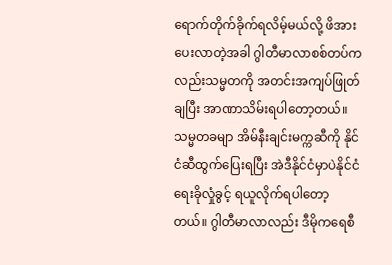ရောက်တိုက်ခိုက်ရလိမ့်မယ်လို့ ဖိအားပေးလာတဲ့အခါ ဂွါတီမာလာစစ်တပ်ကလည်းသမ္မတကို အတင်းအကျပ်ဖြုတ်ချပြီး အာဏာသိမ်းရပါတော့တယ်။ သမ္မတခမျာ အိမ်နီးချင်းမက္ကဆီကို နိုင်ငံဆီထွက်ပြေးရပြီး အဲဒီနိုင်ငံမှာပဲနိုင်ငံရေးခိုလှုံခွင့် ရယူလိုက်ရပါတော့တယ်။ ဂွါတီမာလာလည်း ဒီမိုကရေစီ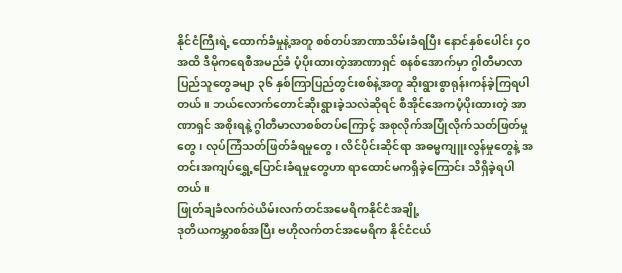နိုင်ငံကြီးရဲ့ ထောက်ခံမှုနဲ့အတူ စစ်တပ်အာဏာသိမ်းခံရပြီး နောင်နှစ်ပေါင်း ၄၀ အထိ ဒီမိုကရေစီအမည်ခံ ပံ့ပိုးထားတဲ့အာဏာရှင် စနစ်အောက်မှာ ဂွါတီမာလာပြည်သူတွေခမျာ ၃၆ နှစ်ကြာပြည်တွင်းစစ်နဲ့အတူ ဆိုးရွားစွာရုန်းကန်ခဲ့ကြရပါတယ်။ ဘယ်လောက်တောင်ဆိုးရွားခဲ့သလဲဆိုရင် စီအိုင်အေကပံ့ပိုးထားတဲ့ အာဏာရှင် အစိုးရနဲ့ ဂွါတီမာလာစစ်တပ်ကြောင့် အစုလိုက်အပြုံလိုက်သတ်ဖြတ်မှုတွေ၊ လုပ်ကြံသတ်ဖြတ်ခံရမှုတွေ၊ လိင်ပိုင်းဆိုင်ရာ အဓမ္မကျူးလွန်မှုတွေနဲ့ အတင်းအကျပ်ရွှေ့ပြောင်းခံရမှုတွေဟာ ရာထောင်မကရှိခဲ့ကြောင်း သိရှိခဲ့ရပါတယ်။
ဖြုတ်ချခံလက်ဝဲယိမ်းလက်တင်အမေရိကနိုင်ငံအချို့
ဒုတိယကမ္ဘာစစ်အပြီး ဗဟိုလက်တင်အမေရိက နိုင်ငံငယ်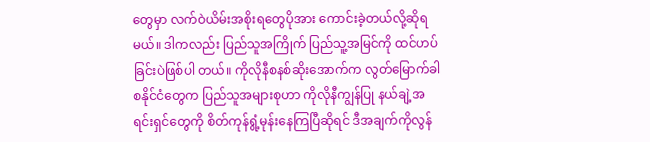တွေမှာ လက်ဝဲယိမ်းအစိုးရတွေပိုအား ကောင်းခဲ့တယ်လို့ဆိုရမယ်။ ဒါကလည်း ပြည်သူအကြိုက် ပြည်သူ့အမြင်ကို ထင်ဟပ်ခြင်းပဲဖြစ်ပါ တယ်။ ကိုလိုနီစနစ်ဆိုးအောက်က လွတ်မြောက်ခါစနိုင်ငံတွေက ပြည်သူအများစုဟာ ကိုလိုနီကျွန်ပြု နယ်ချဲ့အရင်းရှင်တွေကို စိတ်ကုန်ရွံ့မုန်းနေကြပြီဆိုရင် ဒီအချက်ကိုလွန်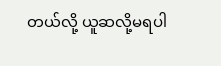တယ်လို့ ယူဆလို့မရပါ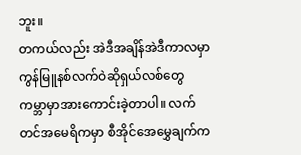ဘူး။
တကယ်လည်း အဲဒီအချိန်အဲဒီကာလမှာ ကွန်မြူနစ်လက်ဝဲဆိုရှယ်လစ်တွေ ကမ္ဘာမှာအားကောင်းခဲ့တာပါ။ လက်တင်အမေရိကမှာ စီအိုင်အေမွှေချက်က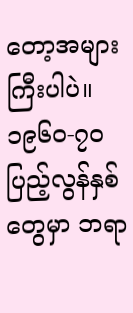တော့အများကြီးပါပဲ။ ၁၉၆၀-၇၀ ပြည့်လွန်နှစ်တွေမှာ ဘရာ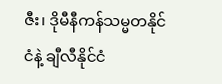ဇီး၊ ဒိုမီနီကန်သမ္မတနိုင်ငံနဲ့ ချီလီနိုင်ငံ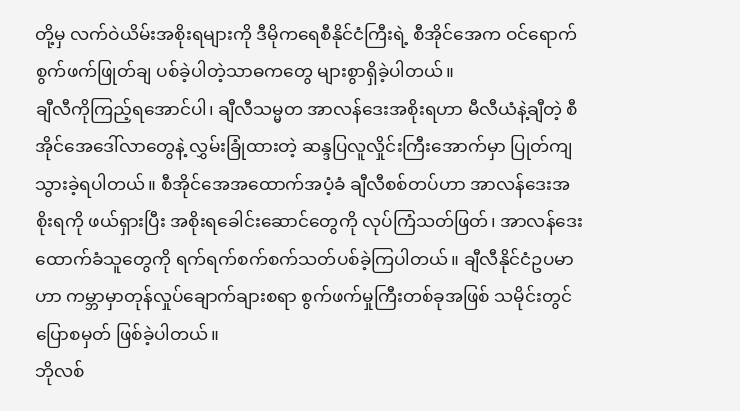တို့မှ လက်ဝဲယိမ်းအစိုးရများကို ဒီမိုကရေစီနိုင်ငံကြီးရဲ့ စီအိုင်အေက ဝင်ရောက်စွက်ဖက်ဖြုတ်ချ ပစ်ခဲ့ပါတဲ့သာဓကတွေ များစွာရှိခဲ့ပါတယ်။
ချီလီကိုကြည့်ရအောင်ပါ၊ ချီလီသမ္မတ အာလန်ဒေးအစိုးရဟာ မီလီယံနဲ့ချီတဲ့ စီအိုင်အေဒေါ်လာတွေနဲ့ လွှမ်းခြုံထားတဲ့ ဆန္ဒပြလူလှိုင်းကြီးအောက်မှာ ပြုတ်ကျသွားခဲ့ရပါတယ်။ စီအိုင်အေအထောက်အပံ့ခံ ချီလီစစ်တပ်ဟာ အာလန်ဒေးအစိုးရကို ဖယ်ရှားပြီး အစိုးရခေါင်းဆောင်တွေကို လုပ်ကြံသတ်ဖြတ်၊ အာလန်ဒေးထောက်ခံသူတွေကို ရက်ရက်စက်စက်သတ်ပစ်ခဲ့ကြပါတယ်။ ချီလီနိုင်ငံဥပမာဟာ ကမ္ဘာမှာတုန်လှုပ်ချောက်ချားစရာ စွက်ဖက်မှုကြီးတစ်ခုအဖြစ် သမိုင်းတွင်ပြောစမှတ် ဖြစ်ခဲ့ပါတယ်။
ဘိုလစ်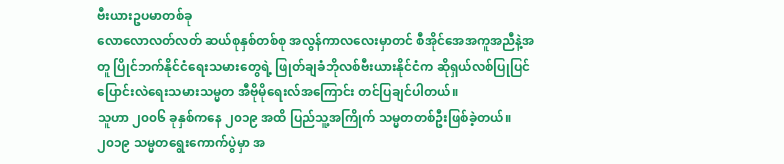ဗီးယားဥပမာတစ်ခု
လောလောလတ်လတ် ဆယ်စုနှစ်တစ်စု အလွန်ကာလလေးမှာတင် စီအိုင်အေအကူအညီနဲ့အတူ ပြိုင်ဘက်နိုင်ငံရေးသမားတွေရဲ့ ဖြုတ်ချခံဘိုလစ်ဗီးယားနိုင်ငံက ဆိုရှယ်လစ်ပြုပြင် ပြောင်းလဲရေးသမားသမ္မတ အီဗိုမိုရေးလ်အကြောင်း တင်ပြချင်ပါတယ်။
သူဟာ ၂၀၀၆ ခုနှစ်ကနေ ၂၀၁၉ အထိ ပြည်သူ့အကြိုက် သမ္မတတစ်ဦးဖြစ်ခဲ့တယ်။ ၂၀၁၉ သမ္မတရွေးကောက်ပွဲမှာ အ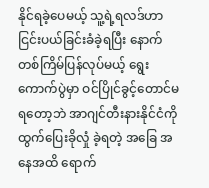နိုင်ရခဲ့ပေမယ့် သူ့ရဲ့ရလဒ်ဟာ ငြင်းပယ်ခြင်းခံခဲ့ရပြီး နောက်တစ်ကြိမ်ပြန်လုပ်မယ့် ရွေးကောက်ပွဲမှာ ဝင်ပြိုင်ခွင့်တောင်မရတော့ဘဲ အာဂျင်တီးနားနိုင်ငံကို ထွက်ပြေးခိုလှုံ ခဲ့ရတဲ့ အခြေ အနေအထိ ရောက်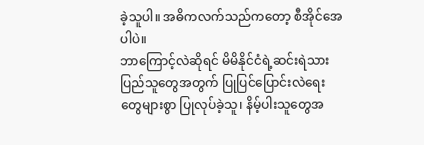ခဲ့သူပါ။ အဓိကလက်သည်ကတော့ စီအိုင်အေပါပဲ။
ဘာကြောင့်လဲဆိုရင် မိမိနိုင်ငံရဲ့ဆင်းရဲသားပြည်သူတွေအတွက် ပြုပြင်ပြောင်းလဲရေးတွေများစွာ ပြုလုပ်ခဲ့သူ၊ နိမ့်ပါးသူတွေအ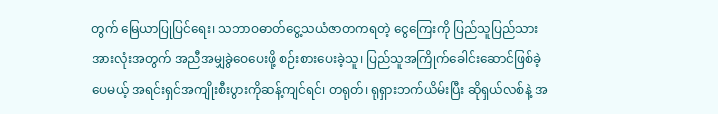တွက် မြေယာပြုပြင်ရေး၊ သဘာဝဓာတ်ငွေ့သယံဇာတကရတဲ့ ငွေကြေးကို ပြည်သူပြည်သားအားလုံးအတွက် အညီအမျှခွဲဝေပေးဖို့ စဉ်းစားပေးခဲ့သူ၊ ပြည်သူအကြိုက်ခေါင်းဆောင်ဖြစ်ခဲ့ပေမယ့် အရင်းရှင်အကျိုးစီးပွားကိုဆန့်ကျင်ရင်၊ တရုတ်၊ ရုရှားဘက်ယိမ်းပြီး ဆိုရှယ်လစ်နဲ့ အ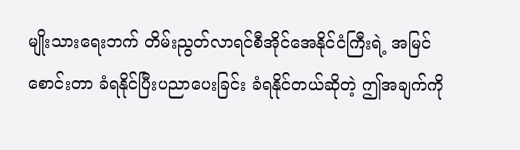မျိုးသားရေးဘက် တိမ်းညွတ်လာရင်စီအိုင်အေနိုင်ငံကြီးရဲ့ အမြင်စောင်းတာ ခံရနိုင်ပြီးပညာပေးခြင်း ခံရနိုင်တယ်ဆိုတဲ့ ဤအချက်ကို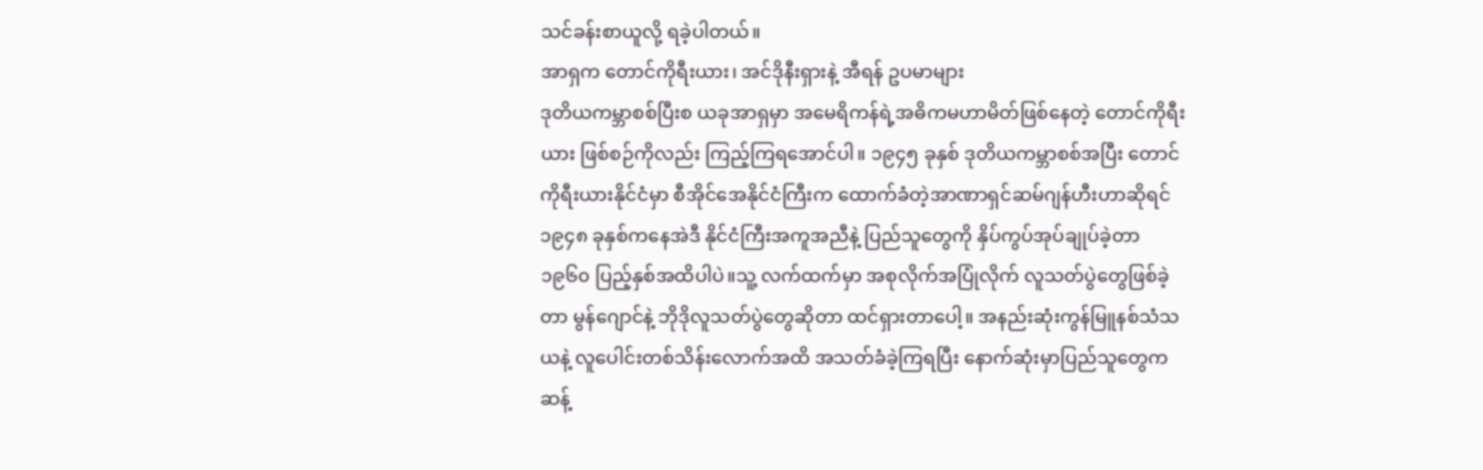သင်ခန်းစာယူလို့ ရခဲ့ပါတယ်။
အာရှက တောင်ကိုရီးယား၊ အင်ဒိုနီးရှားနဲ့ အီရန် ဥပမာများ
ဒုတိယကမ္ဘာစစ်ပြီးစ ယခုအာရှမှာ အမေရိကန်ရဲ့အဓိကမဟာမိတ်ဖြစ်နေတဲ့ တောင်ကိုရီးယား ဖြစ်စဉ်ကိုလည်း ကြည့်ကြရအောင်ပါ။ ၁၉၄၅ ခုနှစ် ဒုတိယကမ္ဘာစစ်အပြီး တောင်ကိုရီးယားနိုင်ငံမှာ စီအိုင်အေနိုင်ငံကြီးက ထောက်ခံတဲ့အာဏာရှင်ဆမ်ဂျန်ဟီးဟာဆိုရင် ၁၉၄၈ ခုနှစ်ကနေအဲဒီ နိုင်ငံကြီးအကူအညီနဲ့ ပြည်သူတွေကို နှိပ်ကွပ်အုပ်ချုပ်ခဲ့တာ ၁၉၆၀ ပြည့်နှစ်အထိပါပဲ။သူ့ လက်ထက်မှာ အစုလိုက်အပြုံလိုက် လူသတ်ပွဲတွေဖြစ်ခဲ့တာ မွန်ဂျောင်နဲ့ ဘိုဒိုလူသတ်ပွဲတွေဆိုတာ ထင်ရှားတာပေါ့။ အနည်းဆုံးကွန်မြူနစ်သံသယနဲ့ လူပေါင်းတစ်သိန်းလောက်အထိ အသတ်ခံခဲ့ကြရပြီး နောက်ဆုံးမှာပြည်သူတွေကဆန့်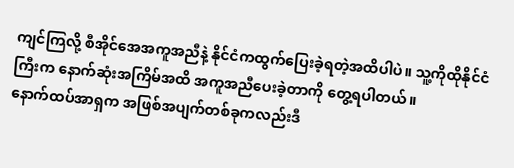ကျင်ကြလို့ စီအိုင်အေအကူအညီနဲ့ နိုင်ငံကထွက်ပြေးခဲ့ရတဲ့အထိပါပဲ။ သူ့ကိုထိုနိုင်ငံကြီးက နောက်ဆုံးအကြိမ်အထိ အကူအညီပေးခဲ့တာကို တွေ့ရပါတယ်။
နောက်ထပ်အာရှက အဖြစ်အပျက်တစ်ခုကလည်းဒီ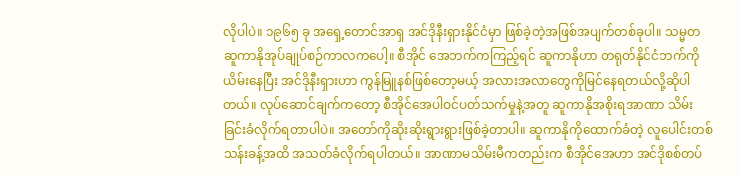လိုပါပဲ။ ၁၉၆၅ ခု အရှေ့တောင်အာရှ အင်ဒိုနီးရှားနိုင်ငံမှာ ဖြစ်ခဲ့တဲ့အဖြစ်အပျက်တစ်ခုပါ။ သမ္မတဆူကာနိုအုပ်ချုပ်စဉ်ကာလကပေါ့။ စီအိုင် အေဘက်ကကြည့်ရင် ဆူကာနိုဟာ တရုတ်နိုင်ငံဘက်ကိုယိမ်းနေပြီး အင်ဒိုနီးရှားဟာ ကွန်မြူနစ်ဖြစ်တော့မယ့် အလားအလာတွေကိုမြင်နေရတယ်လို့ဆိုပါတယ်။ လုပ်ဆောင်ချက်ကတော့ စီအိုင်အေပါဝင်ပတ်သက်မှုနဲ့အတူ ဆူကာနိုအစိုးရအာဏာ သိမ်းခြင်းခံလိုက်ရတာပါပဲ။ အတော်ကိုဆိုးဆိုးရွားရွားဖြစ်ခဲ့တာပါ။ ဆူကာနိုကိုထောက်ခံတဲ့ လူပေါင်းတစ်သန်းခန့်အထိ အသတ်ခံလိုက်ရပါတယ်။ အာဏာမသိမ်းမီကတည်းက စီအိုင်အေဟာ အင်ဒိုစစ်တပ်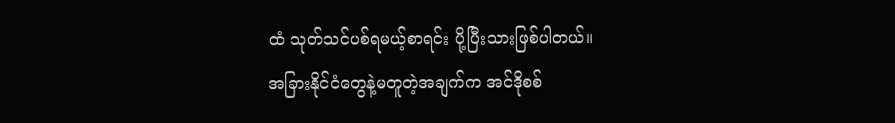ထံ သုတ်သင်ပစ်ရမယ့်စာရင်း ပို့ပြီးသားဖြစ်ပါတယ်။
အခြားနိုင်ငံတွေနဲ့မတူတဲ့အချက်က အင်ဒိုစစ်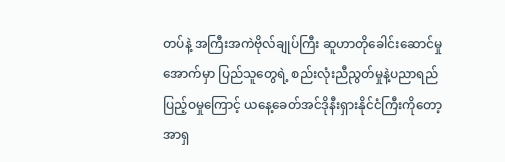တပ်နဲ့ အကြီးအကဲဗိုလ်ချုပ်ကြီး ဆူဟာတိုခေါင်းဆောင်မှုအောက်မှာ ပြည်သူတွေရဲ့ စည်းလုံးညီညွတ်မှုနဲ့ပညာရည်ပြည့်ဝမှုကြောင့် ယနေ့ခေတ်အင်ဒိုနီးရှားနိုင်ငံကြီးကိုတော့ အာရှ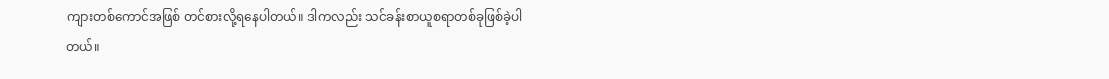ကျားတစ်ကောင်အဖြစ် တင်စားလို့ရနေပါတယ်။ ဒါကလည်း သင်ခန်းစာယူစရာတစ်ခုဖြစ်ခဲ့ပါတယ်။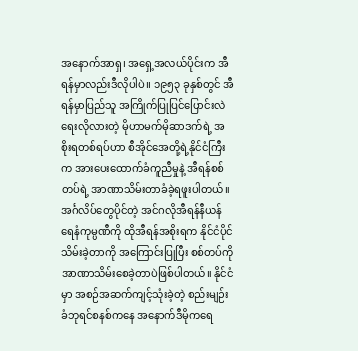အနောက်အာရှ၊ အရှေ့အလယ်ပိုင်းက အီရန်မှာလည်းဒီလိုပါပဲ၊၊ ၁၉၅၃ ခုနှစ်တွင် အီရန်မှာပြည်သူ အကြိုက်ပြုပြင်ပြောင်းလဲရေးလိုလားတဲ့ မိုဟာမက်မိုဆာဒက်ရဲ့ အစိုးရတစ်ရပ်ဟာ စီအိုင်အေတို့ရဲ့နိုင်ငံကြီးက အားပေးထောက်ခံကူညီမှုနဲ့ အီရန်စစ်တပ်ရဲ့ အာဏာသိမ်းတာခံခဲ့ရဖူးပါတယ်။ အင်္ဂလိပ်တွေပိုင်တဲ့ အင်ဂလိုအီရန်နီယန်ရေနံကုမ္ပဏီကို ထိုအီရန်အစိုးရက နိုင်ငံပိုင်သိမ်းခဲ့တာကို အကြောင်းပြုပြီး စစ်တပ်ကိုအာဏာသိမ်းစေခဲ့တာပဲဖြစ်ပါတယ်။ နိုင်ငံမှာ အစဉ်အဆက်ကျင့်သုံးခဲ့တဲ့ စည်းမျဉ်းခံဘုရင်စနစ်ကနေ အနောက်ဒီမိုကရေ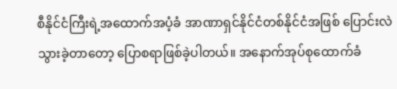စီနိုင်ငံကြီးရဲ့အထောက်အပံ့ခံ အာဏာရှင်နိုင်ငံတစ်နိုင်ငံအဖြစ် ပြောင်းလဲသွားခဲ့တာတော့ ပြောစရာဖြစ်ခဲ့ပါတယ်။ အနောက်အုပ်စုထောက်ခံ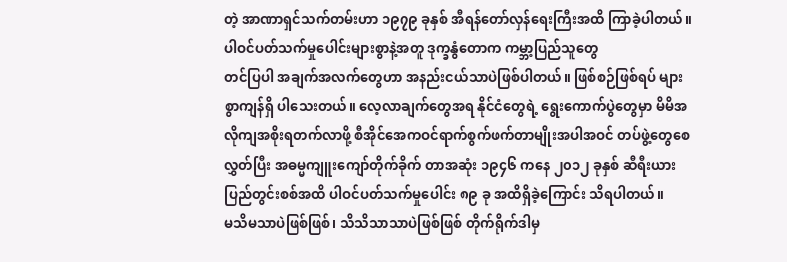တဲ့ အာဏာရှင်သက်တမ်းဟာ ၁၉၇၉ ခုနှစ် အီရန်တော်လှန်ရေးကြီးအထိ ကြာခဲ့ပါတယ်။
ပါဝင်ပတ်သက်မှုပေါင်းများစွာနဲ့အတူ ဒုက္ခနွံတောက ကမ္ဘာ့ပြည်သူတွေ
တင်ပြပါ အချက်အလက်တွေဟာ အနည်းငယ်သာပဲဖြစ်ပါတယ်။ ဖြစ်စဉ်ဖြစ်ရပ် များစွာကျန်ရှိ ပါသေးတယ်။ လေ့လာချက်တွေအရ နိုင်ငံတွေရဲ့ ရွေးကောက်ပွဲတွေမှာ မိမိအလိုကျအစိုးရတက်လာဖို့ စီအိုင်အေကဝင်ရာက်စွက်ဖက်တာမျိုးအပါအဝင် တပ်ဖွဲ့တွေစေလွှတ်ပြီး အဓမ္မကျူးကျော်တိုက်ခိုက် တာအဆုံး ၁၉၄၆ ကနေ ၂၀၁၂ ခုနှစ် ဆီရီးယား ပြည်တွင်းစစ်အထိ ပါဝင်ပတ်သက်မှုပေါင်း ၈၉ ခု အထိရှိခဲ့ကြောင်း သိရပါတယ်။
မသိမသာပဲဖြစ်ဖြစ်၊ သိသိသာသာပဲဖြစ်ဖြစ် တိုက်ရိုက်ဒါမှ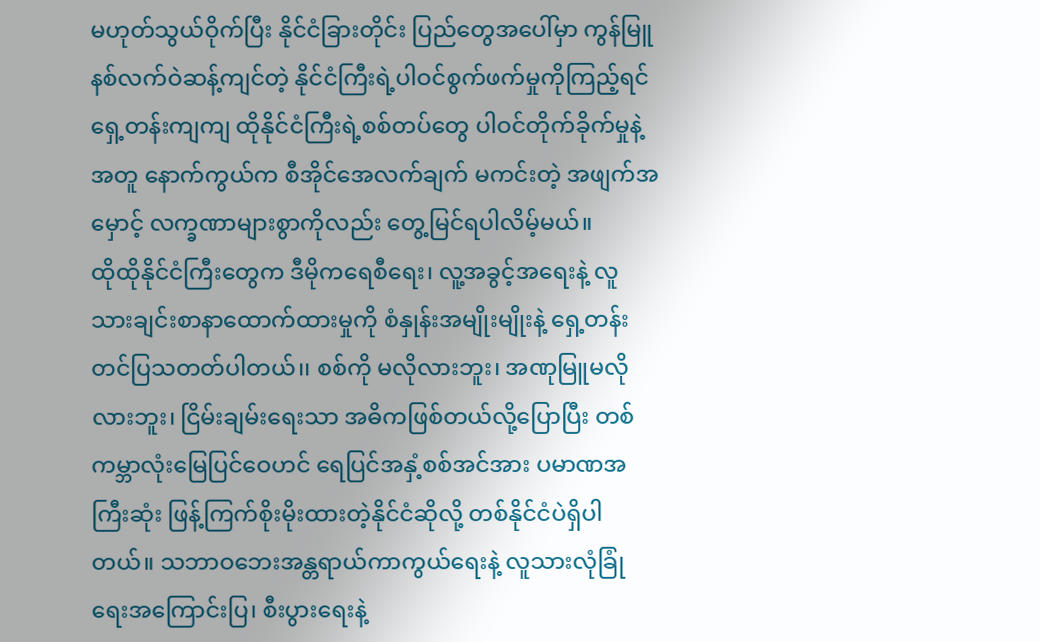မဟုတ်သွယ်ဝိုက်ပြီး နိုင်ငံခြားတိုင်း ပြည်တွေအပေါ်မှာ ကွန်မြူနစ်လက်ဝဲဆန့်ကျင်တဲ့ နိုင်ငံကြီးရဲ့ပါဝင်စွက်ဖက်မှုကိုကြည့်ရင် ရှေ့တန်းကျကျ ထိုနိုင်ငံကြီးရဲ့စစ်တပ်တွေ ပါဝင်တိုက်ခိုက်မှုနဲ့အတူ နောက်ကွယ်က စီအိုင်အေလက်ချက် မကင်းတဲ့ အဖျက်အမှောင့် လက္ခဏာများစွာကိုလည်း တွေ့မြင်ရပါလိမ့်မယ်။
ထိုထိုနိုင်ငံကြီးတွေက ဒီမိုကရေစီရေး၊ လူ့အခွင့်အရေးနဲ့ လူသားချင်းစာနာထောက်ထားမှုကို စံနှုန်းအမျိုးမျိုးနဲ့ ရှေ့တန်းတင်ပြသတတ်ပါတယ်၊၊ စစ်ကို မလိုလားဘူး၊ အဏုမြူမလိုလားဘူး၊ ငြိမ်းချမ်းရေးသာ အဓိကဖြစ်တယ်လို့ပြောပြီး တစ်ကမ္ဘာလုံးမြေပြင်ဝေဟင် ရေပြင်အနှံ့စစ်အင်အား ပမာဏအကြီးဆုံး ဖြန့်ကြက်စိုးမိုးထားတဲ့နိုင်ငံဆိုလို့ တစ်နိုင်ငံပဲရှိပါတယ်။ သဘာဝဘေးအန္တရာယ်ကာကွယ်ရေးနဲ့ လူသားလုံခြုံရေးအကြောင်းပြ၊ စီးပွားရေးနဲ့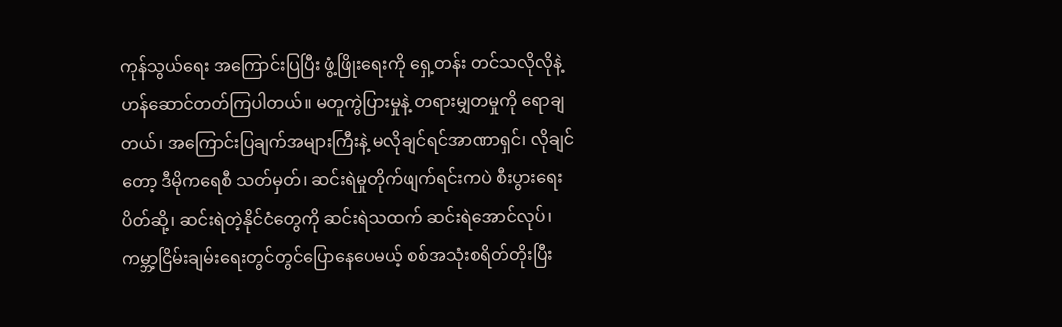ကုန်သွယ်ရေး အကြောင်းပြပြီး ဖွံ့ဖြိုးရေးကို ရှေ့တန်း တင်သလိုလိုနဲ့ ဟန်ဆောင်တတ်ကြပါတယ်။ မတူကွဲပြားမှုနဲ့ တရားမျှတမှုကို ရောချတယ်၊ အကြောင်းပြချက်အများကြီးနဲ့ မလိုချင်ရင်အာဏာရှင်၊ လိုချင်တော့ ဒီမိုကရေစီ သတ်မှတ်၊ ဆင်းရဲမှုတိုက်ဖျက်ရင်းကပဲ စီးပွားရေးပိတ်ဆို့၊ ဆင်းရဲတဲ့နိုင်ငံတွေကို ဆင်းရဲသထက် ဆင်းရဲအောင်လုပ်၊ ကမ္ဘာ့ငြိမ်းချမ်းရေးတွင်တွင်ပြောနေပေမယ့် စစ်အသုံးစရိတ်တိုးပြီး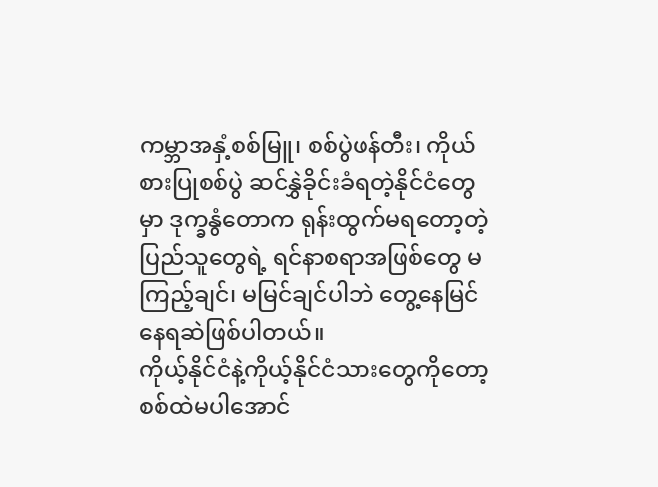ကမ္ဘာအနှံ့စစ်မြူ၊ စစ်ပွဲဖန်တီး၊ ကိုယ်စားပြုစစ်ပွဲ ဆင်နွှဲခိုင်းခံရတဲ့နိုင်ငံတွေမှာ ဒုက္ခနွံတောက ရုန်းထွက်မရတော့တဲ့ပြည်သူတွေရဲ့ ရင်နာစရာအဖြစ်တွေ မကြည့်ချင်၊ မမြင်ချင်ပါဘဲ တွေ့နေမြင်နေရဆဲဖြစ်ပါတယ်။
ကိုယ့်နိုင်ငံနဲ့ကိုယ့်နိုင်ငံသားတွေကိုတော့ စစ်ထဲမပါအောင်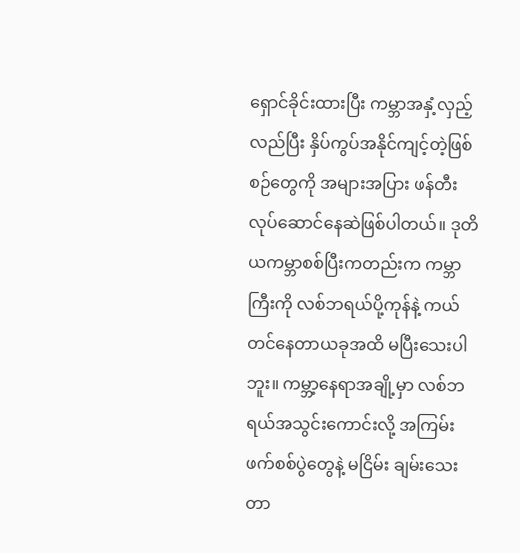ရှောင်ခိုင်းထားပြီး ကမ္ဘာအနှံ့လှည့်လည်ပြီး နှိပ်ကွပ်အနိုင်ကျင့်တဲ့ဖြစ်စဉ်တွေကို အများအပြား ဖန်တီးလုပ်ဆောင်နေဆဲဖြစ်ပါတယ်။ ဒုတိယကမ္ဘာစစ်ပြီးကတည်းက ကမ္ဘာကြီးကို လစ်ဘရယ်ပို့ကုန်နဲ့ ကယ်တင်နေတာယခုအထိ မပြီးသေးပါဘူး။ ကမ္ဘာ့နေရာအချို့မှာ လစ်ဘရယ်အသွင်းကောင်းလို့ အကြမ်းဖက်စစ်ပွဲတွေနဲ့ မငြိမ်း ချမ်းသေးတာ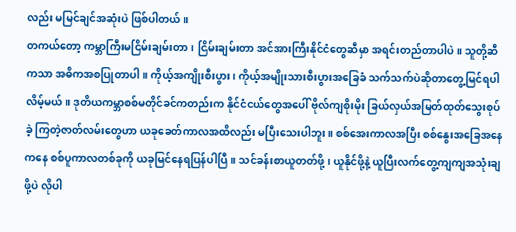လည်း မမြင်ချင်အဆုံးပဲ ဖြစ်ပါတယ်။
တကယ်တော့ ကမ္ဘာကြီးမငြိမ်းချမ်းတာ၊ ငြိမ်းချမ်းတာ အင်အားကြီးနိုင်ငံတွေဆီမှာ အရင်းတည်တာပါပဲ။ သူတို့ဆီကသာ အဓိကအစပြုတာပါ။ ကိုယ့်အကျိုးစီးပွား၊ ကိုယ့်အမျိုးသားစီးပွားအခြေခံ သက်သက်ပဲဆိုတာတွေ့မြင်ရပါလိမ့်မယ်။ ဒုတိယကမ္ဘာစစ်မတိုင်ခင်ကတည်းက နိုင်ငံငယ်တွေအပေါ် ဗိုလ်ကျစိုးမိုး ခြယ်လှယ်အမြတ်ထုတ်သွေးစုပ်ခဲ့ ကြတဲ့ဇာတ်လမ်းတွေဟာ ယခုခေတ်ကာလအထိလည်း မပြီးသေးပါဘူး။ စစ်အေးကာလအပြီး စစ်နွေးအခြေအနေကနေ စစ်ပူကာလတစ်ခုကို ယခုမြင်နေရပြန်ပါပြီ။ သင်ခန်းစာယူတတ်ဖို့၊ ယူနိုင်ဖို့နဲ့ ယူပြီးလက်တွေ့ကျကျအသုံးချဖို့ပဲ လိုပါ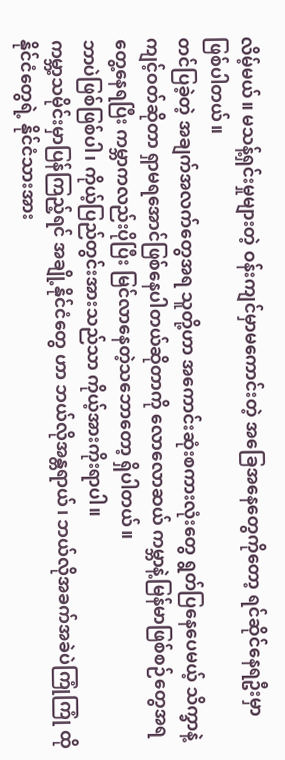လိမ့်မယ်။ မသန့်ရှင်းမှုများတဲ့ ဝန်းကျင်မှာမကောင်းတဲ့ အခြေအနေတွေကိုတော့ ရင်ဆိုင်နေရဦးမှာ ဖြစ်ပါတယ်။
တင်ပြခဲ့တဲ့ အချက်အလက်တွေအရ သူတို့ဟာ အကောင်းဆုံးစကားလုံးတွေ ရွတ်ပြနေပေမယ့် သိက္ခာနဲ့ကျင့်ဝတ်ဆိုတာ ရှာမရအောင်ဖြစ်နေပါတယ်ဆိုတာကို လောလောဆယ် ကမ္ဘာနဲ့မြန်မာဖြစ်စဉ်တွေအရတွေ့နေရပြီး ကမ္ဘာကလည်းပိုပြီး မြင်လာနေတဲ့သဘောတော့ ရှိပါတယ်။
ဘာပဲဖြစ်ဖြစ်ပါ၊ ကိုယ့်ပြည်တွင်းအားသည်သာ ကိုယ့်အားကိုးရာပါ။
ကမ္ဘာ့သမိုင်းမှာပြန်ကြည့်ရင် အချို့နိုင်ငံတွေ ဟာ ဘယ်လိုအန္တရာယ်၊ ဘယ်လိုအခက်အခဲပဲကြုံကြုံ ထိုနိုင်ငံတွေရဲ့ နိုင်ငံသားအား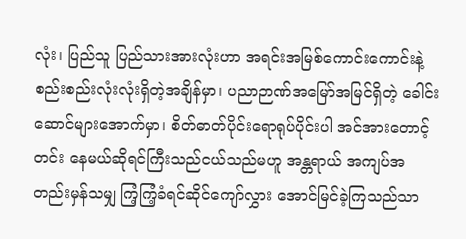လုံး၊ ပြည်သူ ပြည်သားအားလုံးဟာ အရင်းအမြစ်ကောင်းကောင်းနဲ့ စည်းစည်းလုံးလုံးရှိတဲ့အချိန်မှာ၊ ပညာဉာဏ်အမြော်အမြင်ရှိတဲ့ ခေါင်းဆောင်များအောက်မှာ၊ စိတ်ဓာတ်ပိုင်းရောရုပ်ပိုင်းပါ အင်အားတောင့်တင်း နေမယ်ဆိုရင်ကြီးသည်ငယ်သည်မဟူ အန္တရာယ် အကျပ်အတည်းမှန်သမျှ ကြံ့ကြံ့ခံရင်ဆိုင်ကျော်လွှား အောင်မြင်ခဲ့ကြသည်သာ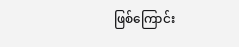ဖြစ်ကြောင်း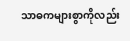သာဓကများစွာကိုလည်း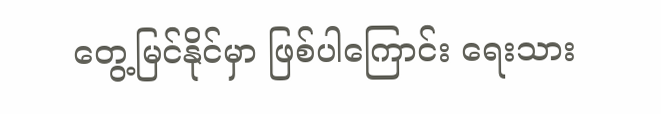တွေ့မြင်နိုင်မှာ ဖြစ်ပါကြောင်း ရေးသား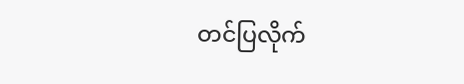တင်ပြလိုက်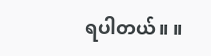ရပါတယ်။ ။